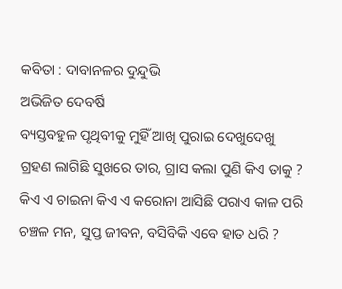କବିତା : ଦାବାନଳର ଦୁନ୍ଦୁଭି
ଅଭିଜିତ ଦେବର୍ଷି
ବ୍ୟସ୍ତବହୁଳ ପୃଥିବୀକୁ ମୁହିଁ ଆଖି ପୁରାଇ ଦେଖୁଦେଖୁ
ଗ୍ରହଣ ଲାଗିଛି ସୁଖରେ ତାର, ଗ୍ରାସ କଲା ପୁଣି କିଏ ତାକୁ ?
କିଏ ଏ ଚାଇନା କିଏ ଏ କରୋନା ଆସିଛି ପରାଏ କାଳ ପରି
ଚଞ୍ଚଳ ମନ, ସୁପ୍ତ ଜୀବନ, ବସିବିକି ଏବେ ହାତ ଧରି ?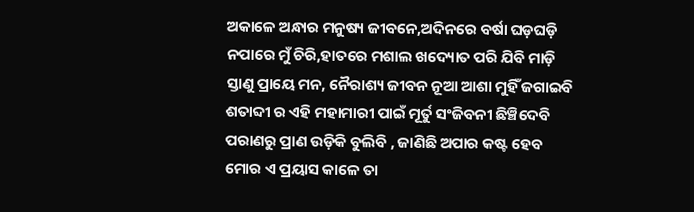ଅକାଳେ ଅନ୍ଧାର ମନୁଷ୍ୟ ଜୀବନେ,ଅଦିନରେ ବର୍ଷା ଘଡ଼ଘଡ଼ି
ନପାରେ ମୁଁ ଚିରି,ହାତରେ ମଶାଲ ଖଦ୍ୟୋତ ପରି ଯିବି ମାଡ଼ି
ସ୍ତାଣୁ ପ୍ରାୟେ ମନ, ନୈରାଶ୍ୟ ଜୀବନ ନୂଆ ଆଶା ମୁହିଁ ଜଗାଇବି
ଶତାବ୍ଦୀ ର ଏହି ମହାମାରୀ ପାଇଁ ମୂର୍ତୁ ସଂଜିବନୀ ଛିଞ୍ଚିଦେବି
ପରାଣରୁ ପ୍ରାଣ ଉଡ଼ିକି ବୁଲିବି , ଜାଣିଛି ଅପାର କଷ୍ଟ ହେବ
ମୋର ଏ ପ୍ରୟାସ କାଳେ ତା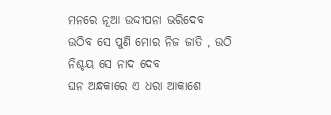ମନରେ ନୂଆ ଉଦ୍ଦୀପନା ଭରିଦେବ
ଉଠିବ ସେ ପୁଣି ମୋର ନିଜ ଜାତି , ଉଠି ନିଶ୍ଚୟ ସେ ନାଦ ଦେବ
ଘନ ଅନ୍ଧକାରେ ଏ ଧରା ଆକାଶେ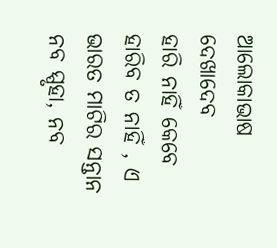ଆଲୋକାଭାଷ ଦେଖାଦେବ
ହାରି ନାହିଁ କେବେ ହାରିବ ତ ନାହିଁ , ଏ ଭାରତ ମାଟିର ସନ୍ତାନ
ନବ ସ୍ପୃହା, ନବ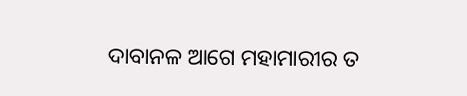ଦାବାନଳ ଆଗେ ମହାମାରୀର ତ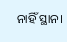ନାହିଁ ସ୍ଥାନ।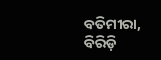ବତିମୀରା, ବିରିଡ଼ି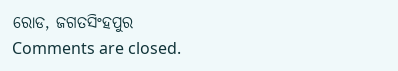ରୋଡ, ଜଗତସିଂହପୁର
Comments are closed.